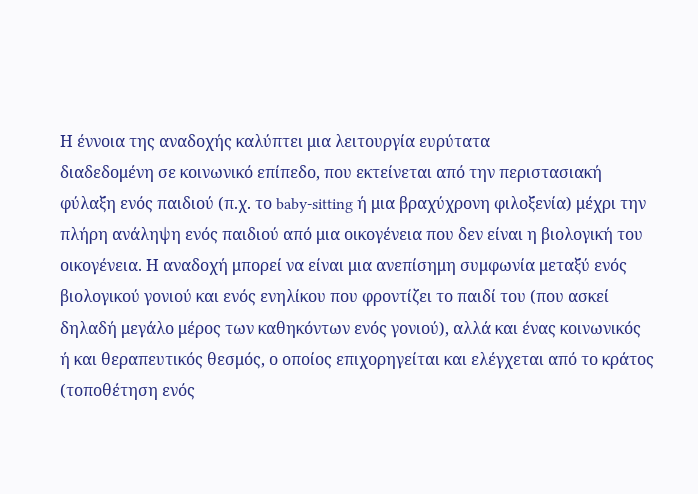Η έννοια της αναδοχής καλύπτει μια λειτουργία ευρύτατα
διαδεδομένη σε κοινωνικό επίπεδο, που εκτείνεται από την περιστασιακή φύλαξη ενός παιδιού (π.χ. το baby-sitting ή μια βραχύχρονη φιλοξενία) μέχρι την πλήρη ανάληψη ενός παιδιού από μια οικογένεια που δεν είναι η βιολογική του οικογένεια. Η αναδοχή μπορεί να είναι μια ανεπίσημη συμφωνία μεταξύ ενός βιολογικού γονιού και ενός ενηλίκου που φροντίζει το παιδί του (που ασκεί δηλαδή μεγάλο μέρος των καθηκόντων ενός γονιού), αλλά και ένας κοινωνικός ή και θεραπευτικός θεσμός, ο οποίος επιχορηγείται και ελέγχεται από το κράτος (τοποθέτηση ενός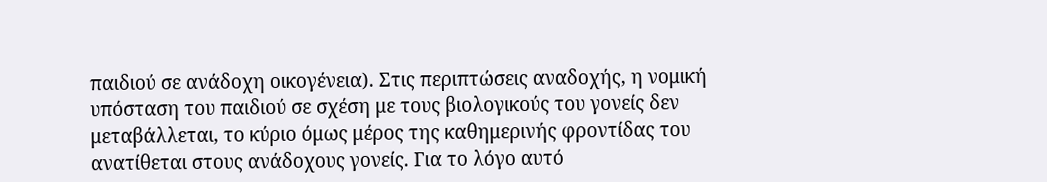παιδιού σε ανάδοχη οικογένεια). Στις περιπτώσεις αναδοχής, η νομική υπόσταση του παιδιού σε σχέση με τους βιολογικούς του γονείς δεν μεταβάλλεται, το κύριο όμως μέρος της καθημερινής φροντίδας του ανατίθεται στους ανάδοχους γονείς. Για το λόγο αυτό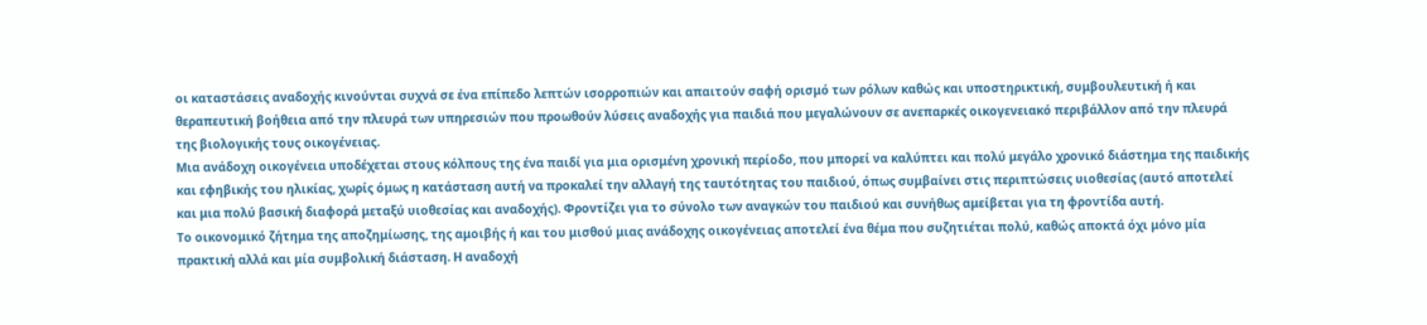οι καταστάσεις αναδοχής κινούνται συχνά σε ένα επίπεδο λεπτών ισορροπιών και απαιτούν σαφή ορισμό των ρόλων καθώς και υποστηρικτική, συμβουλευτική ή και θεραπευτική βοήθεια από την πλευρά των υπηρεσιών που προωθούν λύσεις αναδοχής για παιδιά που μεγαλώνουν σε ανεπαρκές οικογενειακό περιβάλλον από την πλευρά της βιολογικής τους οικογένειας.
Μια ανάδοχη οικογένεια υποδέχεται στους κόλπους της ένα παιδί για μια ορισμένη χρονική περίοδο, που μπορεί να καλύπτει και πολύ μεγάλο χρονικό διάστημα της παιδικής και εφηβικής του ηλικίας, χωρίς όμως η κατάσταση αυτή να προκαλεί την αλλαγή της ταυτότητας του παιδιού, όπως συμβαίνει στις περιπτώσεις υιοθεσίας (αυτό αποτελεί και μια πολύ βασική διαφορά μεταξύ υιοθεσίας και αναδοχής). Φροντίζει για το σύνολο των αναγκών του παιδιού και συνήθως αμείβεται για τη φροντίδα αυτή.
Το οικονομικό ζήτημα της αποζημίωσης, της αμοιβής ή και του μισθού μιας ανάδοχης οικογένειας αποτελεί ένα θέμα που συζητιέται πολύ, καθώς αποκτά όχι μόνο μία πρακτική αλλά και μία συμβολική διάσταση. Η αναδοχή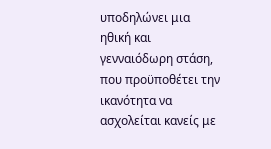υποδηλώνει μια ηθική και γενναιόδωρη στάση, που προϋποθέτει την ικανότητα να ασχολείται κανείς με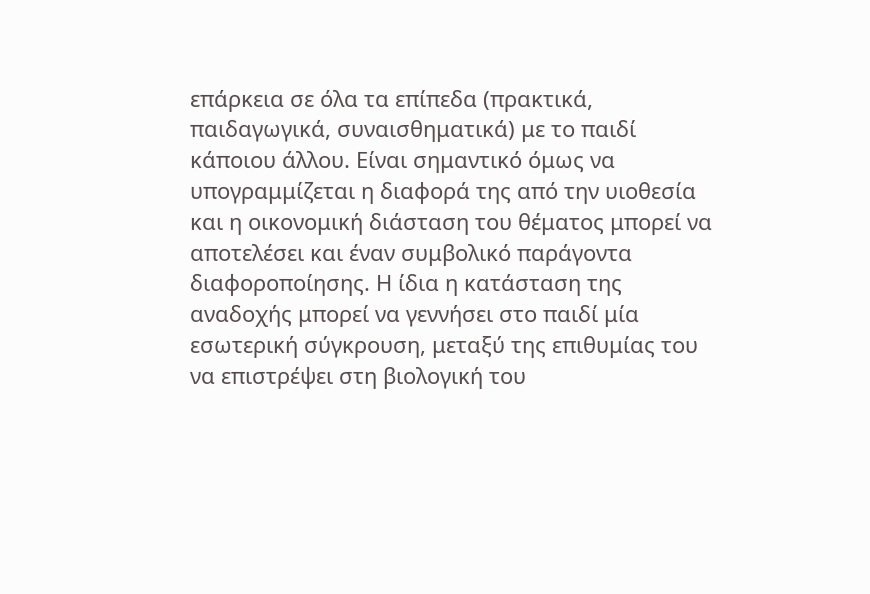επάρκεια σε όλα τα επίπεδα (πρακτικά, παιδαγωγικά, συναισθηματικά) με το παιδί κάποιου άλλου. Είναι σημαντικό όμως να υπογραμμίζεται η διαφορά της από την υιοθεσία και η οικονομική διάσταση του θέματος μπορεί να αποτελέσει και έναν συμβολικό παράγοντα διαφοροποίησης. Η ίδια η κατάσταση της αναδοχής μπορεί να γεννήσει στο παιδί μία εσωτερική σύγκρουση, μεταξύ της επιθυμίας του να επιστρέψει στη βιολογική του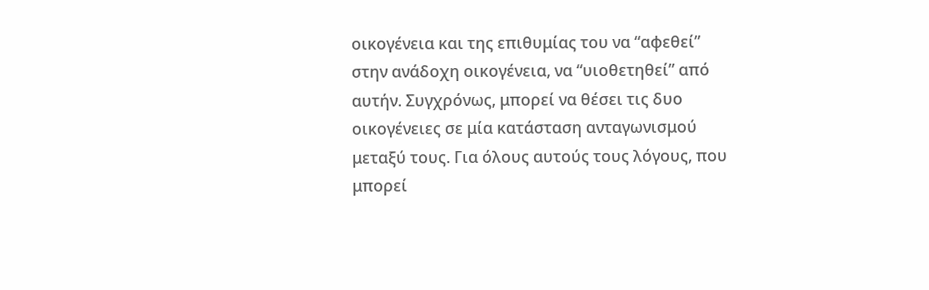οικογένεια και της επιθυμίας του να “αφεθεί” στην ανάδοχη οικογένεια, να “υιοθετηθεί” από αυτήν. Συγχρόνως, μπορεί να θέσει τις δυο οικογένειες σε μία κατάσταση ανταγωνισμού μεταξύ τους. Για όλους αυτούς τους λόγους, που μπορεί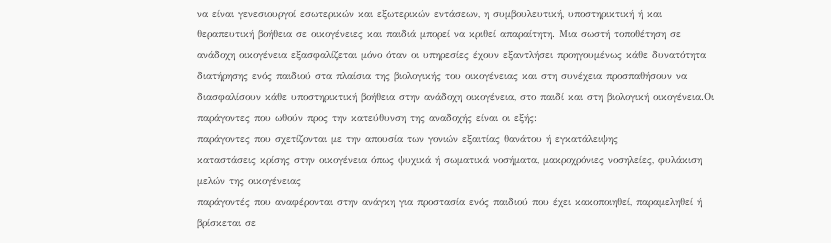να είναι γενεσιουργοί εσωτερικών και εξωτερικών εντάσεων, η συμβουλευτική, υποστηρικτική ή και θεραπευτική βοήθεια σε οικογένειες και παιδιά μπορεί να κριθεί απαραίτητη. Μια σωστή τοποθέτηση σε ανάδοχη οικογένεια εξασφαλίζεται μόνο όταν οι υπηρεσίες έχουν εξαντλήσει προηγουμένως κάθε δυνατότητα διατήρησης ενός παιδιού στα πλαίσια της βιολογικής του οικογένειας και στη συνέχεια προσπαθήσουν να διασφαλίσουν κάθε υποστηρικτική βοήθεια στην ανάδοχη οικογένεια, στο παιδί και στη βιολογική οικογένεια.Οι παράγοντες που ωθούν προς την κατεύθυνση της αναδοχής είναι οι εξής:
παράγοντες που σχετίζονται με την απουσία των γονιών εξαιτίας θανάτου ή εγκατάλειψης
καταστάσεις κρίσης στην οικογένεια όπως ψυχικά ή σωματικά νοσήματα, μακροχρόνιες νοσηλείες, φυλάκιση μελών της οικογένειας
παράγοντές που αναφέρονται στην ανάγκη για προστασία ενός παιδιού που έχει κακοποιηθεί, παραμεληθεί ή βρίσκεται σε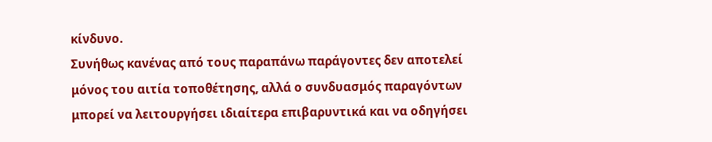κίνδυνο.
Συνήθως κανένας από τους παραπάνω παράγοντες δεν αποτελεί μόνος του αιτία τοποθέτησης, αλλά ο συνδυασμός παραγόντων μπορεί να λειτουργήσει ιδιαίτερα επιβαρυντικά και να οδηγήσει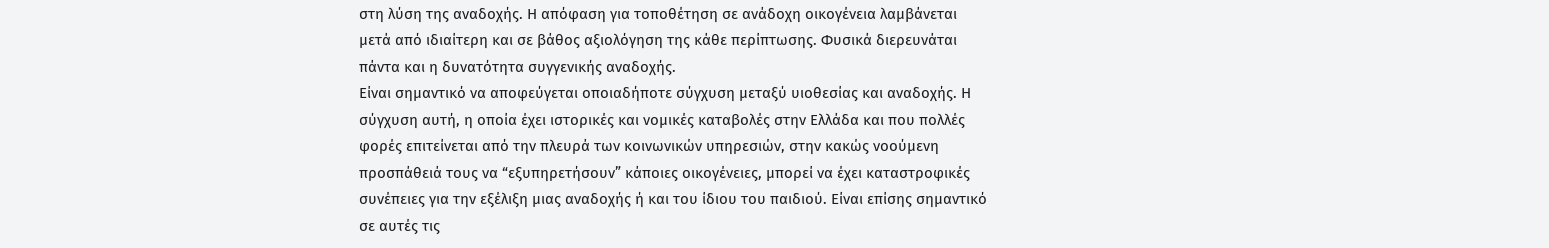στη λύση της αναδοχής. Η απόφαση για τοποθέτηση σε ανάδοχη οικογένεια λαμβάνεται μετά από ιδιαίτερη και σε βάθος αξιολόγηση της κάθε περίπτωσης. Φυσικά διερευνάται πάντα και η δυνατότητα συγγενικής αναδοχής.
Είναι σημαντικό να αποφεύγεται οποιαδήποτε σύγχυση μεταξύ υιοθεσίας και αναδοχής. Η σύγχυση αυτή, η οποία έχει ιστορικές και νομικές καταβολές στην Ελλάδα και που πολλές φορές επιτείνεται από την πλευρά των κοινωνικών υπηρεσιών, στην κακώς νοούμενη προσπάθειά τους να “εξυπηρετήσουν” κάποιες οικογένειες, μπορεί να έχει καταστροφικές συνέπειες για την εξέλιξη μιας αναδοχής ή και του ίδιου του παιδιού. Είναι επίσης σημαντικό σε αυτές τις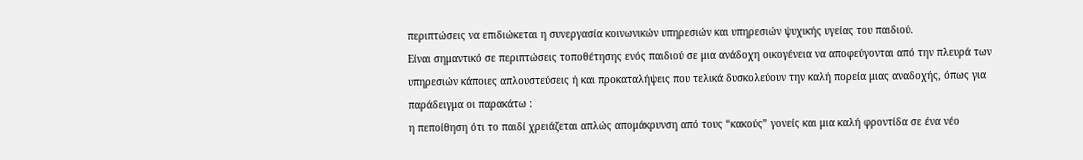περιπτώσεις να επιδιώκεται η συνεργασία κοινωνικών υπηρεσιών και υπηρεσιών ψυχικής υγείας του παιδιού.
Είναι σημαντικό σε περιπτώσεις τοποθέτησης ενός παιδιού σε μια ανάδοχη οικογένεια να αποφεύγονται από την πλευρά των υπηρεσιών κάποιες απλουστεύσεις ή και προκαταλήψεις που τελικά δυσκολεύουν την καλή πορεία μιας αναδοχής, όπως για παράδειγμα οι παρακάτω :
η πεποίθηση ότι το παιδί χρειάζεται απλώς απομάκρυνση από τους “κακούς” γονείς και μια καλή φροντίδα σε ένα νέο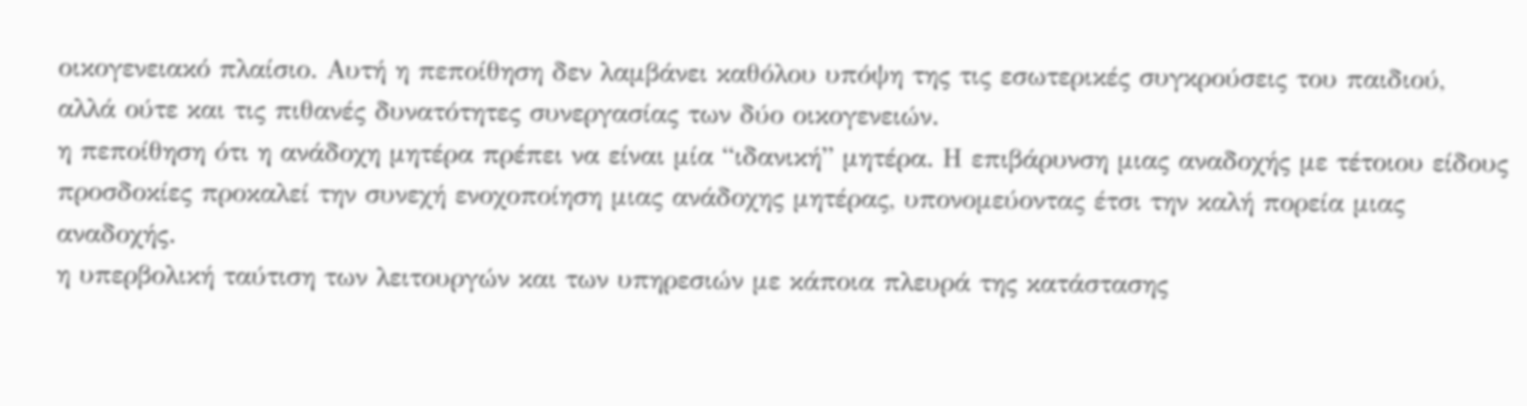οικογενειακό πλαίσιο. Αυτή η πεποίθηση δεν λαμβάνει καθόλου υπόψη της τις εσωτερικές συγκρούσεις του παιδιού, αλλά ούτε και τις πιθανές δυνατότητες συνεργασίας των δύο οικογενειών.
η πεποίθηση ότι η ανάδοχη μητέρα πρέπει να είναι μία “ιδανική” μητέρα. Η επιβάρυνση μιας αναδοχής με τέτοιου είδους προσδοκίες προκαλεί την συνεχή ενοχοποίηση μιας ανάδοχης μητέρας, υπονομεύοντας έτσι την καλή πορεία μιας αναδοχής.
η υπερβολική ταύτιση των λειτουργών και των υπηρεσιών με κάποια πλευρά της κατάστασης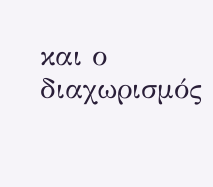και ο διαχωρισμός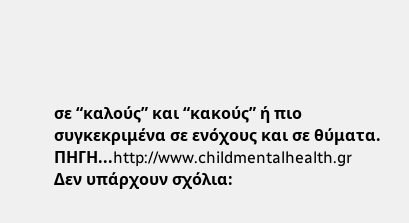σε “καλούς” και “κακούς” ή πιο συγκεκριμένα σε ενόχους και σε θύματα.
ΠΗΓΗ...http://www.childmentalhealth.gr
Δεν υπάρχουν σχόλια: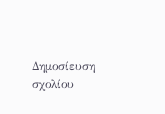Δημοσίευση σχολίου